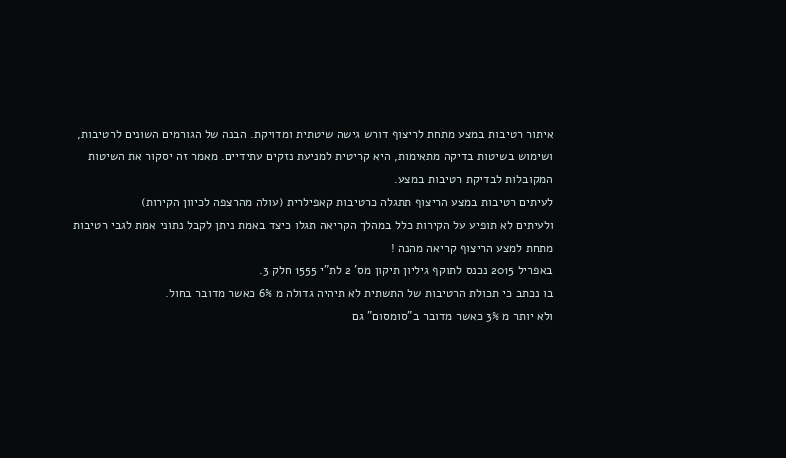איתור רטיבות במצע מתחת לריצוף דורש גישה שיטתית ומדויקת. הבנה של הגורמים השונים לרטיבות, ושימוש בשיטות בדיקה מתאימות, היא קריטית למניעת נזקים עתידיים. מאמר זה יסקור את השיטות המקובלות לבדיקת רטיבות במצע.
לעיתים רטיבות במצע הריצוף תתגלה כרטיבות קאפילרית (עולה מהרצפה לכיוון הקירות)
ולעיתים לא תופיע על הקירות כלל במהלך הקריאה תגלו כיצד באמת ניתן לקבל נתוני אמת לגבי רטיבות מתחת למצע הריצוף קריאה מהנה !
באפריל 2015 נכנס לתוקף גיליון תיקון מס' 2 לת"י 1555 חלק 3.
בו נכתב כי תכולת הרטיבות של התשתית לא תיהיה גדולה מ 6% כאשר מדובר בחול.
ולא יותר מ 3% כאשר מדובר ב"סומסום" גם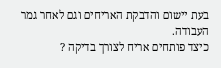בעת יישום והדבקת האריחים וגם לאחר גמר העבודה.
כיצד פותחים אריח לצורך בדיקה ?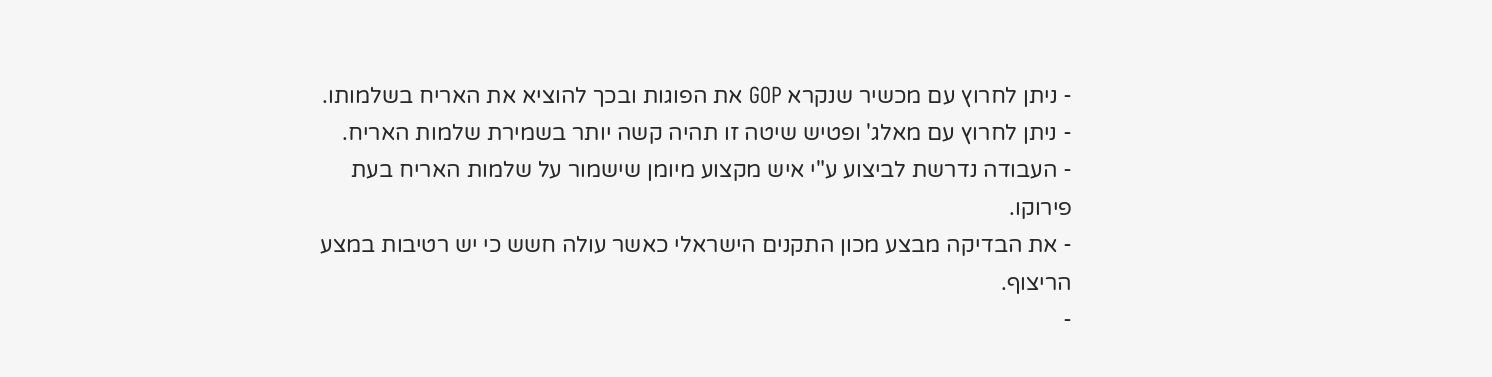- ניתן לחרוץ עם מכשיר שנקרא GOP את הפוגות ובכך להוציא את האריח בשלמותו.
- ניתן לחרוץ עם מאלג' ופטיש שיטה זו תהיה קשה יותר בשמירת שלמות האריח.
- העבודה נדרשת לביצוע ע"י איש מקצוע מיומן שישמור על שלמות האריח בעת פירוקו.
- את הבדיקה מבצע מכון התקנים הישראלי כאשר עולה חשש כי יש רטיבות במצע הריצוף.
-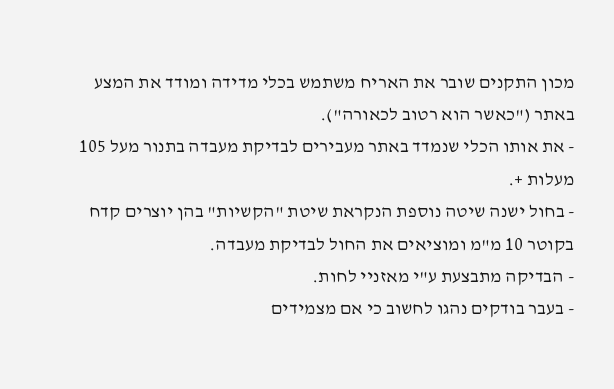מכון התקנים שובר את האריח משתמש בכלי מדידה ומודד את המצע באתר ("כאשר הוא רטוב לכאורה").
- את אותו הכלי שנמדד באתר מעבירים לבדיקת מעבדה בתנור מעל 105 מעלות +.
- בחול ישנה שיטה נוספת הנקראת שיטת "הקשיות" בהן יוצרים קדח בקוטר 10 מ"מ ומוציאים את החול לבדיקת מעבדה.
- הבדיקה מתבצעת ע"י מאזניי לחות.
- בעבר בודקים נהגו לחשוב כי אם מצמידים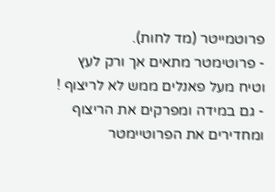פרוטמייטר (מד לחות).
- פרוטימטר מתאים אך ורק לעץ וטיח מעל פאנלים ממש לא לריצוף !
- גם במידה ומפרקים את הריצוף ומחדירים את הפרוטיימטר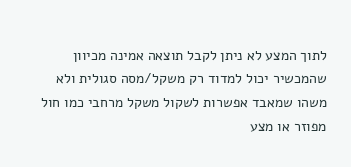לתוך המצע לא ניתן לקבל תוצאה אמינה מכיוון שהמכשיר יכול למדוד רק משקל/מסה סגולית ולא משהו שמאבד אפשרות לשקול משקל מרחבי כמו חול מפוזר או מצע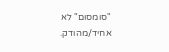"סומסום" לא אחיד/מהודק.